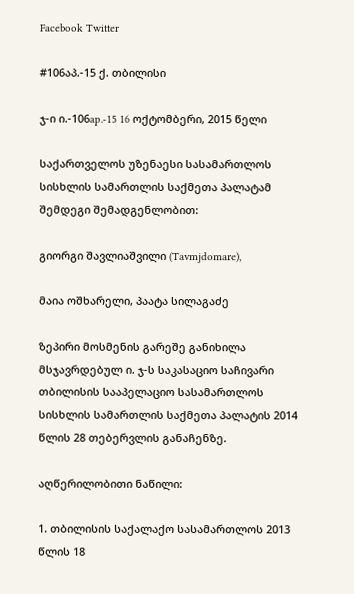Facebook Twitter

#106აპ.-15 ქ. თბილისი

ჯ-ი ი.-106ap.-15 16 ოქტომბერი, 2015 წელი

საქართველოს უზენაესი სასამართლოს სისხლის სამართლის საქმეთა პალატამ შემდეგი შემადგენლობით:

გიორგი შავლიაშვილი (Tavmjdomare),

მაია ოშხარელი, პაატა სილაგაძე

ზეპირი მოსმენის გარეშე განიხილა მსჯავრდებულ ი. ჯ-ს საკასაციო საჩივარი თბილისის სააპელაციო სასამართლოს სისხლის სამართლის საქმეთა პალატის 2014 წლის 28 თებერვლის განაჩენზე.

აღწერილობითი ნაწილი:

1. თბილისის საქალაქო სასამართლოს 2013 წლის 18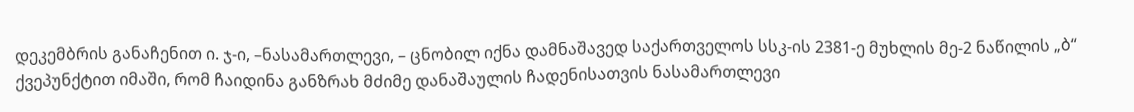დეკემბრის განაჩენით ი. ჯ-ი, –ნასამართლევი, – ცნობილ იქნა დამნაშავედ საქართველოს სსკ-ის 2381-ე მუხლის მე-2 ნაწილის „ბ“ ქვეპუნქტით იმაში, რომ ჩაიდინა განზრახ მძიმე დანაშაულის ჩადენისათვის ნასამართლევი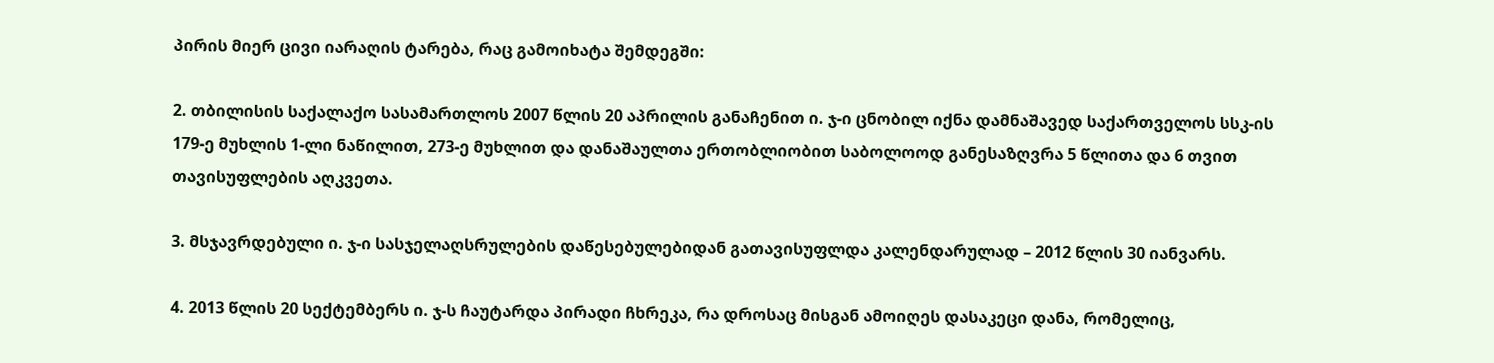პირის მიერ ცივი იარაღის ტარება, რაც გამოიხატა შემდეგში:

2. თბილისის საქალაქო სასამართლოს 2007 წლის 20 აპრილის განაჩენით ი. ჯ-ი ცნობილ იქნა დამნაშავედ საქართველოს სსკ-ის 179-ე მუხლის 1-ლი ნაწილით, 273-ე მუხლით და დანაშაულთა ერთობლიობით საბოლოოდ განესაზღვრა 5 წლითა და 6 თვით თავისუფლების აღკვეთა.

3. მსჯავრდებული ი. ჯ-ი სასჯელაღსრულების დაწესებულებიდან გათავისუფლდა კალენდარულად – 2012 წლის 30 იანვარს.

4. 2013 წლის 20 სექტემბერს ი. ჯ-ს ჩაუტარდა პირადი ჩხრეკა, რა დროსაც მისგან ამოიღეს დასაკეცი დანა, რომელიც,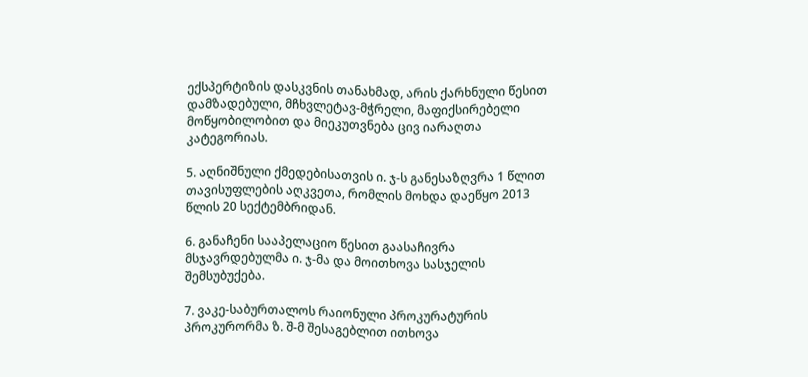ექსპერტიზის დასკვნის თანახმად, არის ქარხნული წესით დამზადებული, მჩხვლეტავ-მჭრელი, მაფიქსირებელი მოწყობილობით და მიეკუთვნება ცივ იარაღთა კატეგორიას.

5. აღნიშნული ქმედებისათვის ი. ჯ-ს განესაზღვრა 1 წლით თავისუფლების აღკვეთა, რომლის მოხდა დაეწყო 2013 წლის 20 სექტემბრიდან.

6. განაჩენი სააპელაციო წესით გაასაჩივრა მსჯავრდებულმა ი. ჯ-მა და მოითხოვა სასჯელის შემსუბუქება.

7. ვაკე-საბურთალოს რაიონული პროკურატურის პროკურორმა ზ. შ-მ შესაგებლით ითხოვა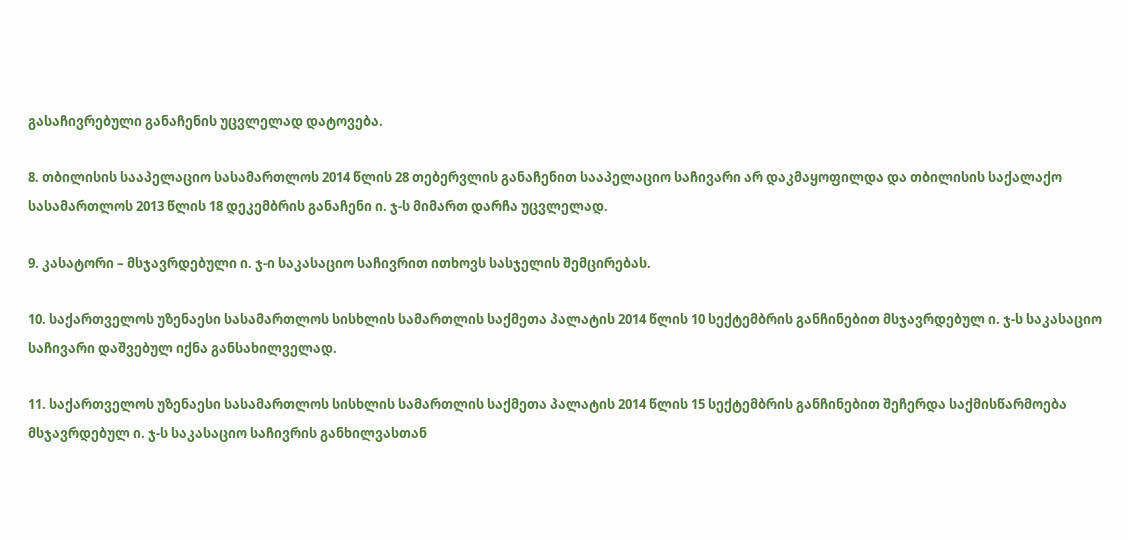გასაჩივრებული განაჩენის უცვლელად დატოვება.

8. თბილისის სააპელაციო სასამართლოს 2014 წლის 28 თებერვლის განაჩენით სააპელაციო საჩივარი არ დაკმაყოფილდა და თბილისის საქალაქო სასამართლოს 2013 წლის 18 დეკემბრის განაჩენი ი. ჯ-ს მიმართ დარჩა უცვლელად.

9. კასატორი – მსჯავრდებული ი. ჯ-ი საკასაციო საჩივრით ითხოვს სასჯელის შემცირებას.

10. საქართველოს უზენაესი სასამართლოს სისხლის სამართლის საქმეთა პალატის 2014 წლის 10 სექტემბრის განჩინებით მსჯავრდებულ ი. ჯ-ს საკასაციო საჩივარი დაშვებულ იქნა განსახილველად.

11. საქართველოს უზენაესი სასამართლოს სისხლის სამართლის საქმეთა პალატის 2014 წლის 15 სექტემბრის განჩინებით შეჩერდა საქმისწარმოება მსჯავრდებულ ი. ჯ-ს საკასაციო საჩივრის განხილვასთან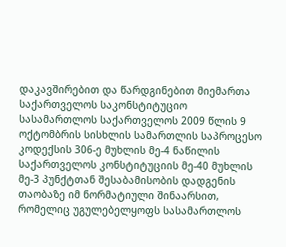დაკავშირებით და წარდგინებით მიემართა საქართველოს საკონსტიტუციო სასამართლოს საქართველოს 2009 წლის 9 ოქტომბრის სისხლის სამართლის საპროცესო კოდექსის 306-ე მუხლის მე-4 ნაწილის საქართველოს კონსტიტუციის მე-40 მუხლის მე-3 პუნქტთან შესაბამისობის დადგენის თაობაზე იმ ნორმატიული შინაარსით, რომელიც უგულებელყოფს სასამართლოს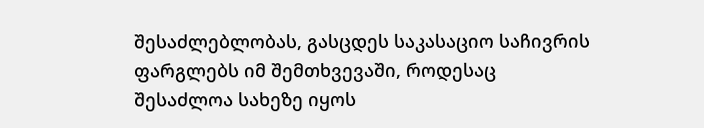შესაძლებლობას, გასცდეს საკასაციო საჩივრის ფარგლებს იმ შემთხვევაში, როდესაც შესაძლოა სახეზე იყოს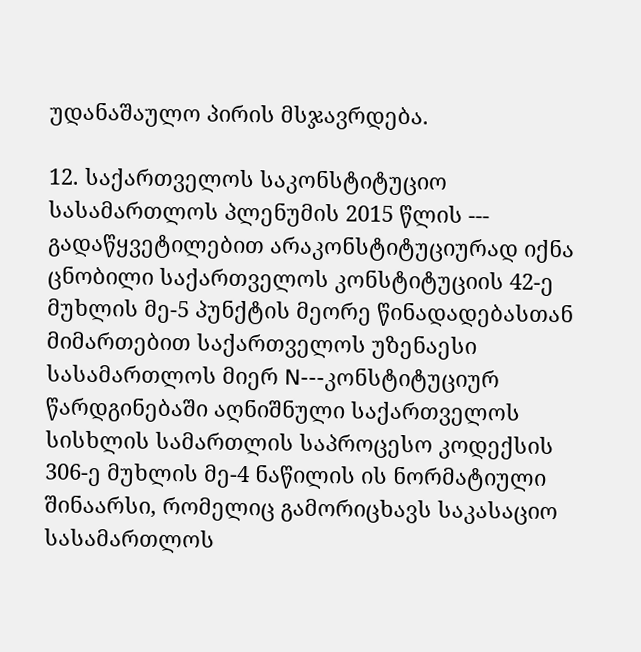უდანაშაულო პირის მსჯავრდება.

12. საქართველოს საკონსტიტუციო სასამართლოს პლენუმის 2015 წლის --- გადაწყვეტილებით არაკონსტიტუციურად იქნა ცნობილი საქართველოს კონსტიტუციის 42-ე მუხლის მე-5 პუნქტის მეორე წინადადებასთან მიმართებით საქართველოს უზენაესი სასამართლოს მიერ N---კონსტიტუციურ წარდგინებაში აღნიშნული საქართველოს სისხლის სამართლის საპროცესო კოდექსის 306-ე მუხლის მე-4 ნაწილის ის ნორმატიული შინაარსი, რომელიც გამორიცხავს საკასაციო სასამართლოს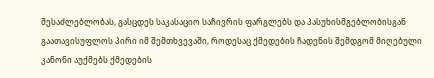შესაძლებლობას, გასცდეს საკასაციო საჩივრის ფარგლებს და პასუხისმგებლობისგან გაათავისუფლოს პირი იმ შემთხვევაში, როდესაც ქმედების ჩადენის შემდგომ მიღებული კანონი აუქმებს ქმედების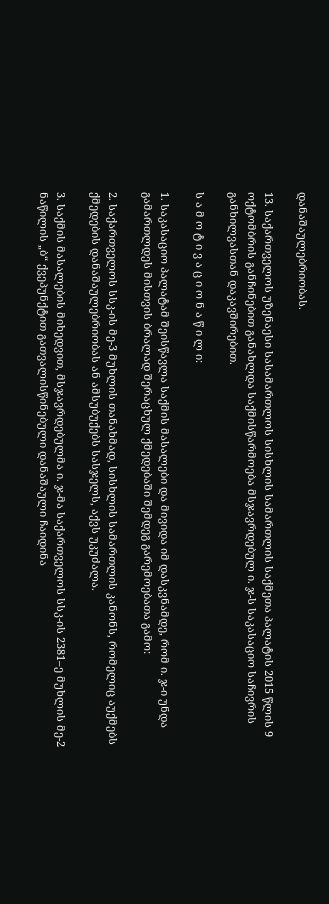დანაშაულებრიობას.

13. საქართველოს უზენაესი სასამართლოს სისხლის სამართლის საქმეთა პალატის 2015 წლის 9 ოქტომბრის განჩინებით განახლდა საქმისწარმოება მსჯავრდებულ ი. ჯ-ს საკასაციო საჩივრის განხილვასთან დაკავშირებით.

ს ა მ ო ტ ი ვ ა ც ი ო ნ ა წ ი ლ ი:

1. საკასაციო პალატამ შეისწავლა საქმის მასალები და მივიდა იმ დასკვნამდე, რომ ი. ჯ-ი უნდა გამართლდეს მისთვის ბრალად შერაცხულ ქმედებაში შემდეგ გარემოებათა გამო:

2. საქართველოს სსკ-ის მე-3 მუხლის თანახმად, სისხლის სამართლის კანონს, რომელიც აუქმებს ქმედების დანაშაულებრიობას ან ამსუბუქებს სასჯელს, აქვს უკუძალა.

3. საქმის მასალების მიხედვით, მსჯავრდებულმა ი. ჯ-მა საქართველოს სსკ-ის 2381–ე მუხლის მე-2 ნაწილის „ბ“ ქვეპუნქტით გათვალისწინებული დანაშაული ჩაიდინა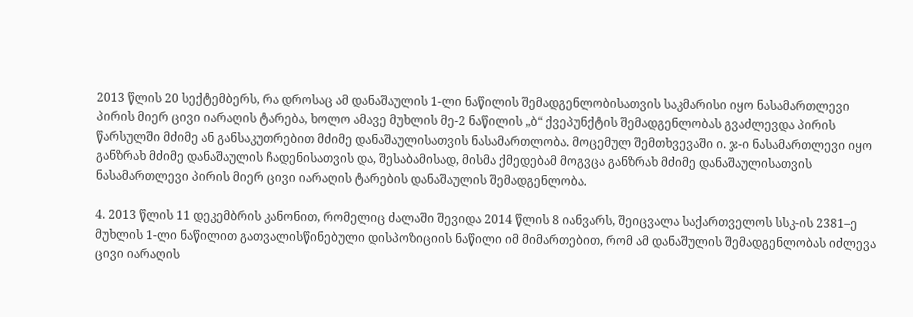2013 წლის 20 სექტემბერს, რა დროსაც ამ დანაშაულის 1-ლი ნაწილის შემადგენლობისათვის საკმარისი იყო ნასამართლევი პირის მიერ ცივი იარაღის ტარება, ხოლო ამავე მუხლის მე-2 ნაწილის „ბ“ ქვეპუნქტის შემადგენლობას გვაძლევდა პირის წარსულში მძიმე ან განსაკუთრებით მძიმე დანაშაულისათვის ნასამართლობა. მოცემულ შემთხვევაში ი. ჯ-ი ნასამართლევი იყო განზრახ მძიმე დანაშაულის ჩადენისათვის და, შესაბამისად, მისმა ქმედებამ მოგვცა განზრახ მძიმე დანაშაულისათვის ნასამართლევი პირის მიერ ცივი იარაღის ტარების დანაშაულის შემადგენლობა.

4. 2013 წლის 11 დეკემბრის კანონით, რომელიც ძალაში შევიდა 2014 წლის 8 იანვარს, შეიცვალა საქართველოს სსკ-ის 2381–ე მუხლის 1-ლი ნაწილით გათვალისწინებული დისპოზიციის ნაწილი იმ მიმართებით, რომ ამ დანაშულის შემადგენლობას იძლევა ცივი იარაღის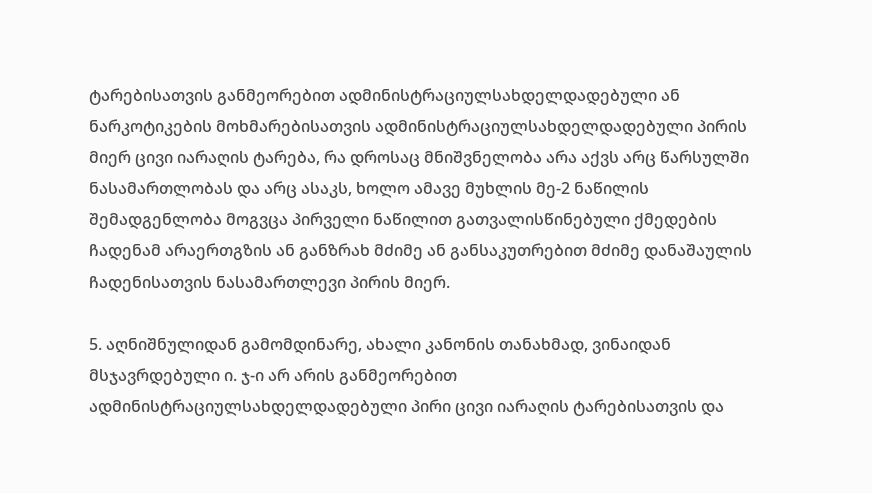ტარებისათვის განმეორებით ადმინისტრაციულსახდელდადებული ან ნარკოტიკების მოხმარებისათვის ადმინისტრაციულსახდელდადებული პირის მიერ ცივი იარაღის ტარება, რა დროსაც მნიშვნელობა არა აქვს არც წარსულში ნასამართლობას და არც ასაკს, ხოლო ამავე მუხლის მე-2 ნაწილის შემადგენლობა მოგვცა პირველი ნაწილით გათვალისწინებული ქმედების ჩადენამ არაერთგზის ან განზრახ მძიმე ან განსაკუთრებით მძიმე დანაშაულის ჩადენისათვის ნასამართლევი პირის მიერ.

5. აღნიშნულიდან გამომდინარე, ახალი კანონის თანახმად, ვინაიდან მსჯავრდებული ი. ჯ-ი არ არის განმეორებით ადმინისტრაციულსახდელდადებული პირი ცივი იარაღის ტარებისათვის და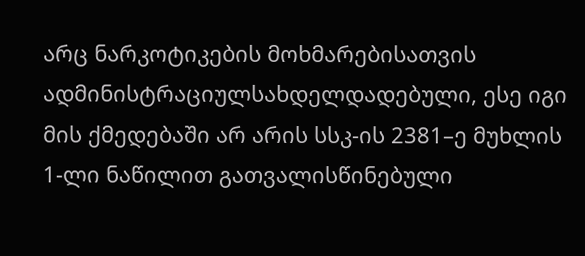არც ნარკოტიკების მოხმარებისათვის ადმინისტრაციულსახდელდადებული, ესე იგი მის ქმედებაში არ არის სსკ-ის 2381–ე მუხლის 1-ლი ნაწილით გათვალისწინებული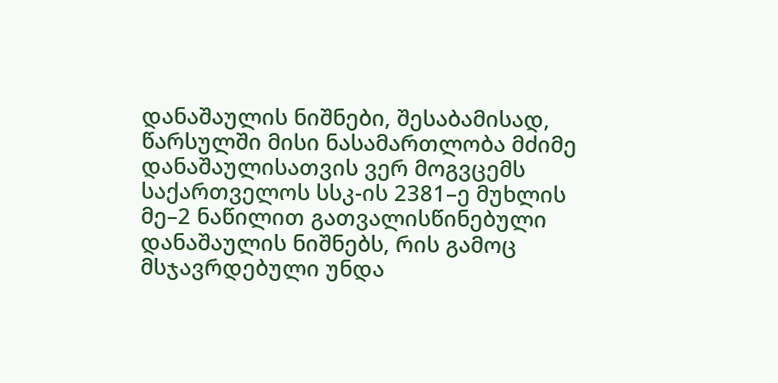დანაშაულის ნიშნები, შესაბამისად, წარსულში მისი ნასამართლობა მძიმე დანაშაულისათვის ვერ მოგვცემს საქართველოს სსკ-ის 2381–ე მუხლის მე–2 ნაწილით გათვალისწინებული დანაშაულის ნიშნებს, რის გამოც მსჯავრდებული უნდა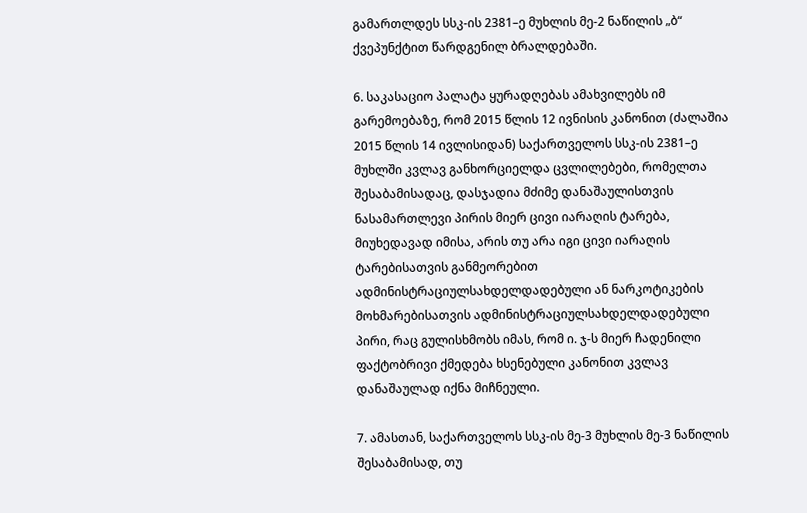გამართლდეს სსკ-ის 2381–ე მუხლის მე-2 ნაწილის „ბ“ ქვეპუნქტით წარდგენილ ბრალდებაში.

6. საკასაციო პალატა ყურადღებას ამახვილებს იმ გარემოებაზე, რომ 2015 წლის 12 ივნისის კანონით (ძალაშია 2015 წლის 14 ივლისიდან) საქართველოს სსკ-ის 2381–ე მუხლში კვლავ განხორციელდა ცვლილებები, რომელთა შესაბამისადაც, დასჯადია მძიმე დანაშაულისთვის ნასამართლევი პირის მიერ ცივი იარაღის ტარება, მიუხედავად იმისა, არის თუ არა იგი ცივი იარაღის ტარებისათვის განმეორებით ადმინისტრაციულსახდელდადებული ან ნარკოტიკების მოხმარებისათვის ადმინისტრაციულსახდელდადებული პირი, რაც გულისხმობს იმას, რომ ი. ჯ-ს მიერ ჩადენილი ფაქტობრივი ქმედება ხსენებული კანონით კვლავ დანაშაულად იქნა მიჩნეული.

7. ამასთან, საქართველოს სსკ-ის მე-3 მუხლის მე-3 ნაწილის შესაბამისად, თუ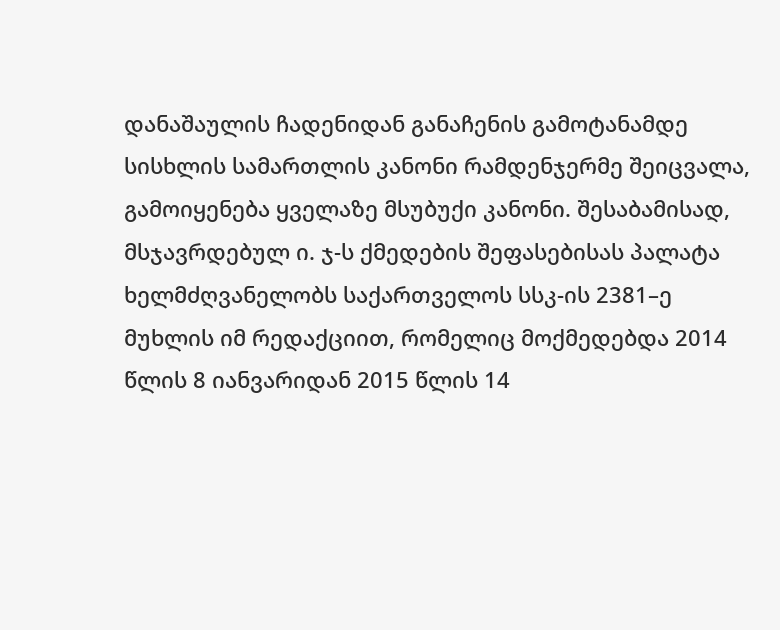დანაშაულის ჩადენიდან განაჩენის გამოტანამდე სისხლის სამართლის კანონი რამდენჯერმე შეიცვალა, გამოიყენება ყველაზე მსუბუქი კანონი. შესაბამისად, მსჯავრდებულ ი. ჯ-ს ქმედების შეფასებისას პალატა ხელმძღვანელობს საქართველოს სსკ-ის 2381–ე მუხლის იმ რედაქციით, რომელიც მოქმედებდა 2014 წლის 8 იანვარიდან 2015 წლის 14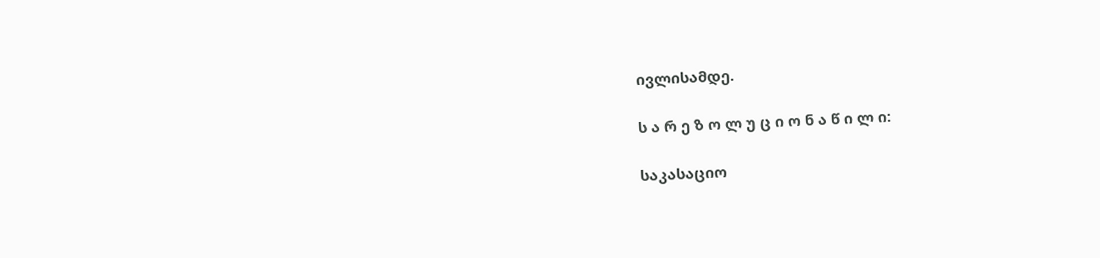ივლისამდე.

ს ა რ ე ზ ო ლ უ ც ი ო ნ ა წ ი ლ ი:

საკასაციო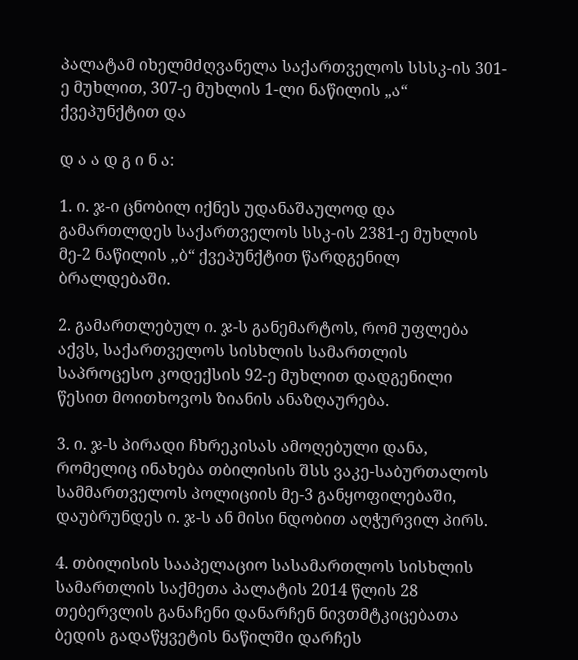პალატამ იხელმძღვანელა საქართველოს სსსკ-ის 301-ე მუხლით, 307-ე მუხლის 1-ლი ნაწილის „ა“ ქვეპუნქტით და

დ ა ა დ გ ი ნ ა:

1. ი. ჯ-ი ცნობილ იქნეს უდანაშაულოდ და გამართლდეს საქართველოს სსკ-ის 2381-ე მუხლის მე-2 ნაწილის ,,ბ“ ქვეპუნქტით წარდგენილ ბრალდებაში.

2. გამართლებულ ი. ჯ-ს განემარტოს, რომ უფლება აქვს, საქართველოს სისხლის სამართლის საპროცესო კოდექსის 92-ე მუხლით დადგენილი წესით მოითხოვოს ზიანის ანაზღაურება.

3. ი. ჯ-ს პირადი ჩხრეკისას ამოღებული დანა, რომელიც ინახება თბილისის შსს ვაკე-საბურთალოს სამმართველოს პოლიციის მე-3 განყოფილებაში, დაუბრუნდეს ი. ჯ-ს ან მისი ნდობით აღჭურვილ პირს.

4. თბილისის სააპელაციო სასამართლოს სისხლის სამართლის საქმეთა პალატის 2014 წლის 28 თებერვლის განაჩენი დანარჩენ ნივთმტკიცებათა ბედის გადაწყვეტის ნაწილში დარჩეს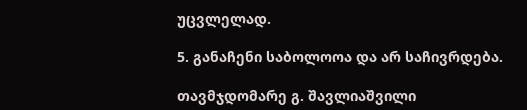უცვლელად.

5. განაჩენი საბოლოოა და არ საჩივრდება.

თავმჯდომარე გ. შავლიაშვილი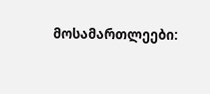მოსამართლეები: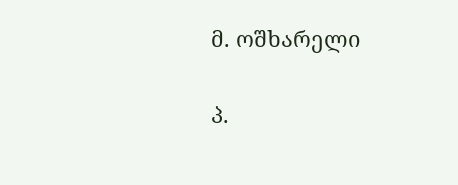მ. ოშხარელი

პ.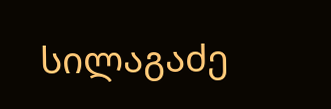სილაგაძე